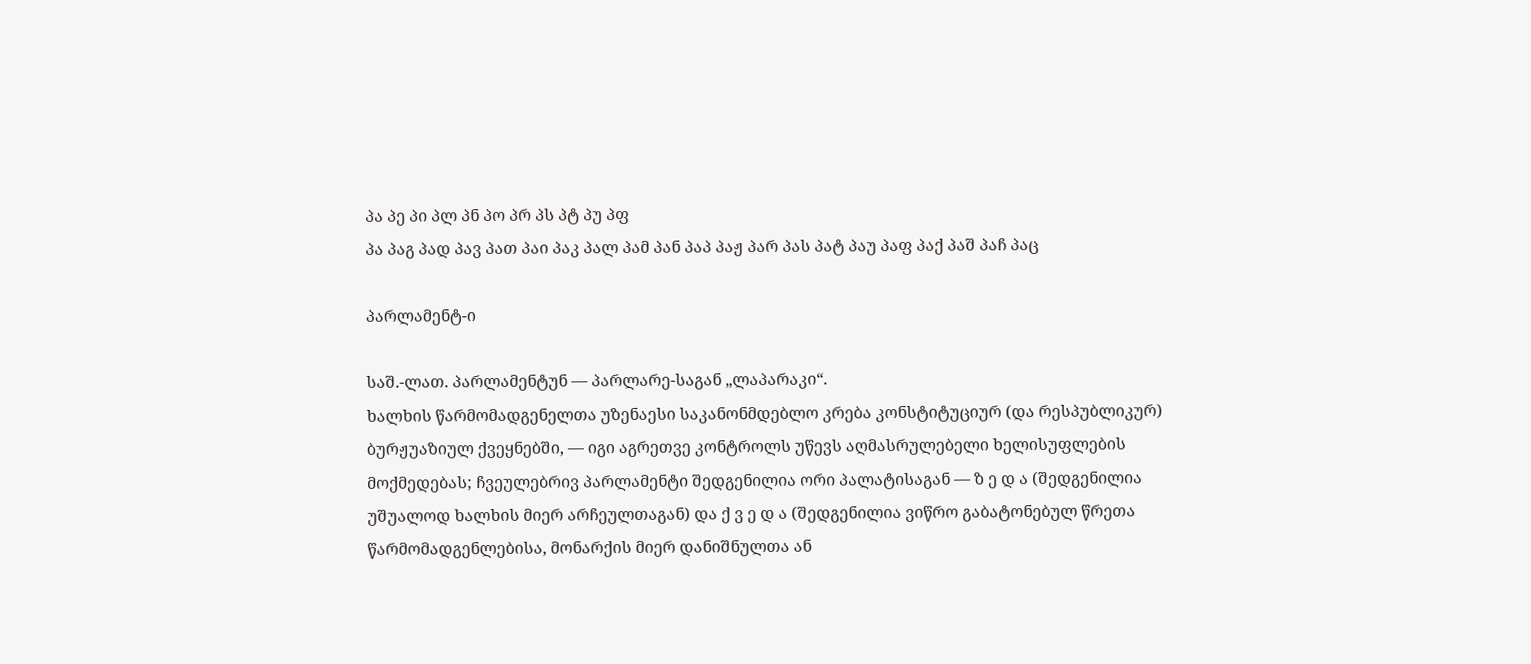პა პე პი პლ პნ პო პრ პს პტ პუ პფ
პა პაგ პად პავ პათ პაი პაკ პალ პამ პან პაპ პაჟ პარ პას პატ პაუ პაფ პაქ პაშ პაჩ პაც

პარლამენტ-ი

საშ.-ლათ. პარლამენტუნ — პარლარე-საგან „ლაპარაკი“.
ხალხის წარმომადგენელთა უზენაესი საკანონმდებლო კრება კონსტიტუციურ (და რესპუბლიკურ) ბურჟუაზიულ ქვეყნებში, — იგი აგრეთვე კონტროლს უწევს აღმასრულებელი ხელისუფლების მოქმედებას; ჩვეულებრივ პარლამენტი შედგენილია ორი პალატისაგან — ზ ე დ ა (შედგენილია უშუალოდ ხალხის მიერ არჩეულთაგან) და ქ ვ ე დ ა (შედგენილია ვიწრო გაბატონებულ წრეთა წარმომადგენლებისა, მონარქის მიერ დანიშნულთა ან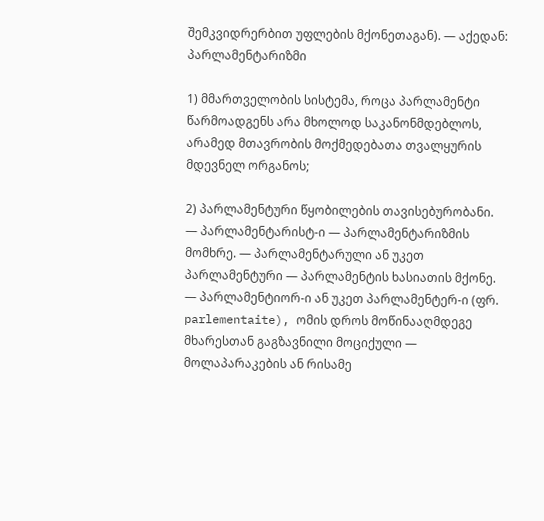შემკვიდრერბით უფლების მქონეთაგან). — აქედან: პარლამენტარიზმი

1) მმართველობის სისტემა, როცა პარლამენტი წარმოადგენს არა მხოლოდ საკანონმდებლოს, არამედ მთავრობის მოქმედებათა თვალყურის მდევნელ ორგანოს;

2) პარლამენტური წყობილების თავისებურობანი. — პარლამენტარისტ-ი — პარლამენტარიზმის მომხრე. — პარლამენტარული ან უკეთ პარლამენტური — პარლამენტის ხასიათის მქონე. — პარლამენტიორ-ი ან უკეთ პარლამენტერ-ი (ფრ. parlementaite), ომის დროს მოწინააღმდეგე მხარესთან გაგზავნილი მოციქული — მოლაპარაკების ან რისამე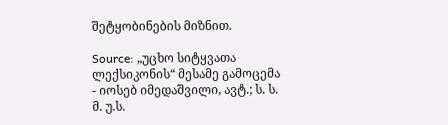შეტყობინების მიზნით.

Source: „უცხო სიტყვათა ლექსიკონის“ მესამე გამოცემა - იოსებ იმედაშვილი, ავტ.; ს. ს. მ. უ.ს.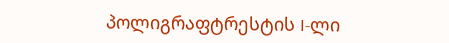პოლიგრაფტრესტის I-ლი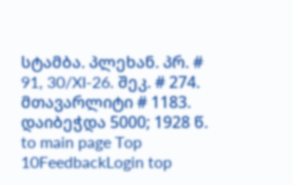სტამბა. პლეხან. პრ. # 91, 30/XI-26. შეკ. # 274. მთავარლიტი # 1183. დაიბეჭდა 5000; 1928 წ.
to main page Top 10FeedbackLogin top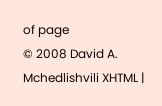of page
© 2008 David A. Mchedlishvili XHTML |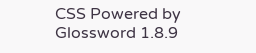CSS Powered by Glossword 1.8.9